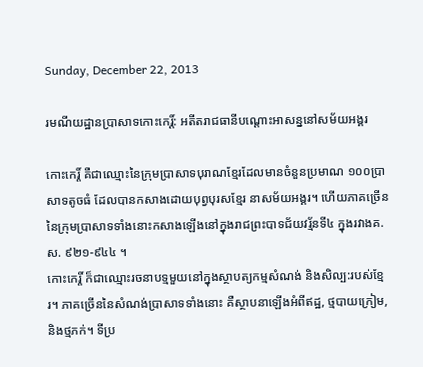Sunday, December 22, 2013

រមណីយដ្ឋានប្រាសាទកោះកេរិ៍្ត: អតីតរាជធានីបណ្តោះអាសន្ននៅសម័យអង្គរ

កោះកេរ្ដិ៍ គឺជាឈ្មោះនៃក្រុមប្រាសាទបុរាណខ្មែរដែលមានចំនួនប្រមាណ ១០០ប្រាសាទតូចធំ ដែលបានកសាងដោយបុព្វបុរសខ្មែរ នាសម័យអង្គរ។ ហើយភាគច្រើននៃក្រុមប្រាសាទទាំងនោះកសាងឡើងនៅក្នុងរាជព្រះបាទជ័យវរ្ម័នទី៤ ក្នុងរវាងគ.ស. ៩២១-៩៤៤ ។
កោះកេរ្តិ៍ ក៏ជាឈ្មោះរចនាបទ្មមួយនៅក្នុងស្ថាបត្យកម្មសំណង់ និងសិល្ប:របស់ខ្មែរ។ ភាគច្រើននៃសំណង់ប្រាសាទទាំងនោះ គឺស្ថាបនាឡើងអំពីឥដ្ឋ, ថ្មបាយក្រៀម, និងថ្មភក់។ ទីប្រ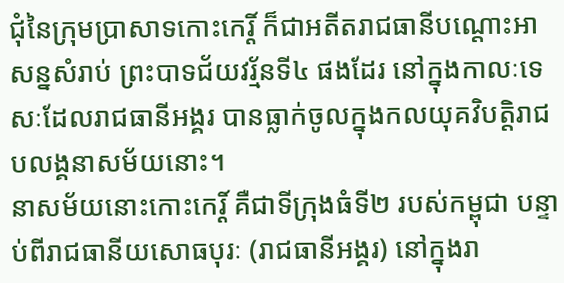ជុំនៃក្រុមប្រាសាទកោះកេរ្តិ៍ ក៏ជាអតីតរាជធានីបណ្ដោះអាសន្នសំរាប់ ព្រះបាទជ័យវរ្ម័នទី៤ ផងដែរ នៅក្នុងកាលៈទេសៈដែលរាជធានីអង្គរ បានធ្លាក់ចូលក្នុងកលយុគវិបត្តិរាជបលង្គនាសម័យនោះ។
នាសម័យនោះកោះកេរ្ដិ៍ គឺជាទីក្រុងធំទី២ របស់កម្ពុជា បន្ទាប់ពីរាជធានីយសោធបុរៈ (រាជធានីអង្គរ) នៅក្នុងរា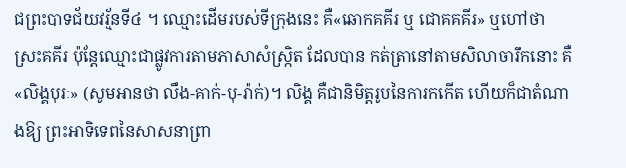ជព្រះបាទជ័យវរ្ម័នទី៤ ។ ឈ្មោះដើមរបស់ទីក្រុងនេះ គឺ«ឆោកគគីរ ឬ ជោគគគីរ» ឬហៅថា ស្រះគគីរ ប៉ុន្ដែឈ្មោះជាផ្លូវការតាមភាសាសំស្ក្រិត ដែលបាន កត់ត្រានៅតាមសិលាចារឹកនោះ គឺ«លិង្គបុរៈ» (សូមអានថា លឹង-គាក់-បុ-រ៉ាក់)។ លិង្គ គឺជានិមិត្ដរូបនៃការកកើត ហើយក៏ជាតំណាងឱ្យ ព្រះអាទិទេពនៃសាសនាព្រា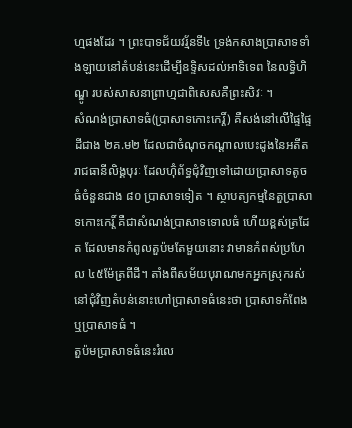ហ្មផងដែរ ។ ព្រះបាទជ័យវរ្ម័នទី៤ ទ្រង់កសាងប្រាសាទទាំងឡាយនៅតំបន់នេះដើម្បីឧទ្ទិសដល់អាទិទេព នៃលទ្ធិហិណ្ឌូ របស់សាសនាព្រាហ្មជាពិសេសគឺព្រះសិវៈ ។
សំណង់ប្រាសាទធំ(ប្រាសាទកោះកេរ្តិ៍) គឺសង់នៅលើផ្ទៃផ្ទៃដីជាង ២គ.ម២ ដែលជាចំណុចកណ្តាលបេះដូងនៃអតីតរាជធានីលិង្គបុរៈ ដែលហ៊ុំព័ទ្ធជុំវិញទៅដោយប្រាសាទតូចធំចំនួនជាង ៨០ ប្រាសាទទៀត ។ ស្ថាបត្យកម្មនៃតួប្រាសាទកោះកេរ្ដិ៍ គឺជាសំណង់ប្រាសាទទោលធំ ហើយខ្ពស់ត្រដែត ដែលមានកំពូលតួប៉មតែមួយនោះ វាមានកំពស់ប្រហែល ៤៥ម៉ែត្រពីដី។ តាំងពីសម័យបុរាណមកអ្នកស្រុករស់នៅជុំវិញតំបន់នោះហៅប្រាសាទធំនេះថា ប្រាសាទកំពែង ឬប្រាសាទធំ ។
តួប៉មប្រាសាទធំនេះរំលេ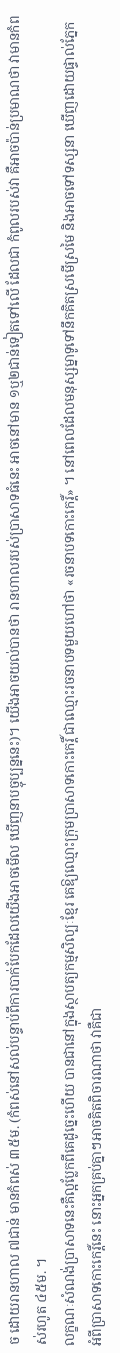ច ដោយរានហាល ៧ជាន់ មានកំពស់ ៣៥ម. (កំពស់នៅសល់បន្ទាប់ពីការបាក់បែកដែលយើងអាចមើល ឃើញនាបច្ចុប្បន្ននេះ)។ យើងអាចយល់បានថា រានហាលរបស់ប្រាសាទធំនេះ អាចនៅមាន ១ឬ២ជាន់ទៀតទៅលើ ដែលជា កំពូលរបស់វា គឺអាចប៉ាន់ប្រមាណថា វាមានកំពស់រហូត ៤៥ម. ។
លក្ខណៈសំណង់ប្រាសាទនេះគឺល្អប្លែកពីគេដូច្នេះហើយ បានជានៅក្នុងស្ថាបត្យកម្មសិល្បៈខ្មែរ គេឱ្យឈ្មោះក្រុមប្រាសាទកោះកេរ្តិ៍ ជាឈ្មោះរចនាបទមួយហៅថា «រចនាបទកោះកេរ្ដិ៍» ។ នៅពេលដែលមនុស្សម្នាទូទៅនឹកគិតស្រមើស្រមៃ និងអាចទៅទស្សនា ឃើញដោយផ្ទាល់ភ្នែកអំពីប្រាសាទកោះកេរ្ដិ៍នេះ នោះអ្នកគ្រប់គ្នាៗអាចគិតពិចារណាថា វាគឺជា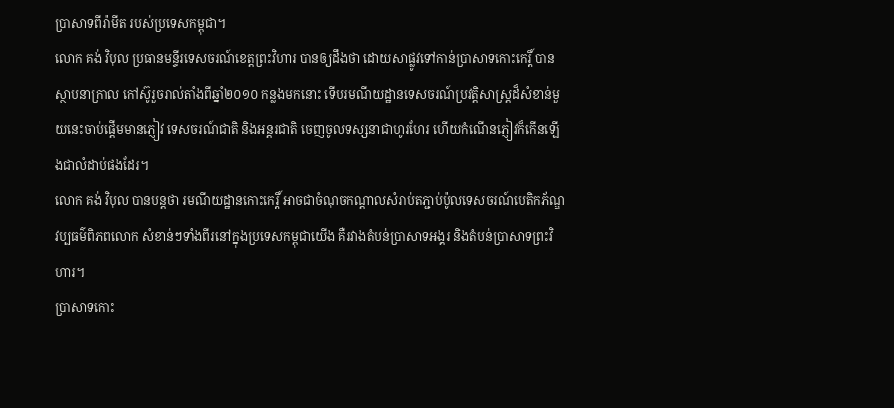ប្រាសាទពីរ៉ាមីត របស់ប្រទេសកម្ពុជា។
លោក គង់ វិបុល ប្រធានមន្ទីរទេសចរណ៍ខេត្តព្រះវិហារ បានឲ្យដឹងថា ដោយសាផ្លូវទៅកាន់ប្រាសាទកោះកេរ្តិ៍ បានស្ថាបនាក្រាល កៅស៊ូរួចរាល់តាំងពីឆ្នាំ២០១០ កន្លងមកនោះ ទើបរមណីយដ្ឋានទេសចរណ៍ប្រវត្តិសាស្ត្រដ៏សំខាន់មួយនេះចាប់ផ្តើមមានភ្ញៀវ ទេសចរណ៍ជាតិ និងអន្តរជាតិ ចេញចូលទស្សនាជាហូរហែរ ហើយកំណើនភ្ញៀវក៏កើនឡើងជាលំដាប់ផងដែរ។
លោក គង់ វិបុល បានបន្តថា រមណីយដ្ឋានកោះកេរ្តិ៍ អាចជាចំណុចកណ្តាលសំរាប់តភ្ជាប់ប៉ូលទេសចរណ៍បេតិកភ័ណ្ឌវប្បធម៌ពិភពលោក សំខាន់ៗទាំងពីរនៅក្នុងប្រទេសកម្ពុជាយើង គឺរវាងតំបន់ប្រាសាទអង្គរ និងតំបន់ប្រាសាទព្រះវិហារ។
ប្រាសាទកោះ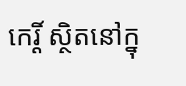កេរ្តិ៍ ស្ថិតនៅក្នុ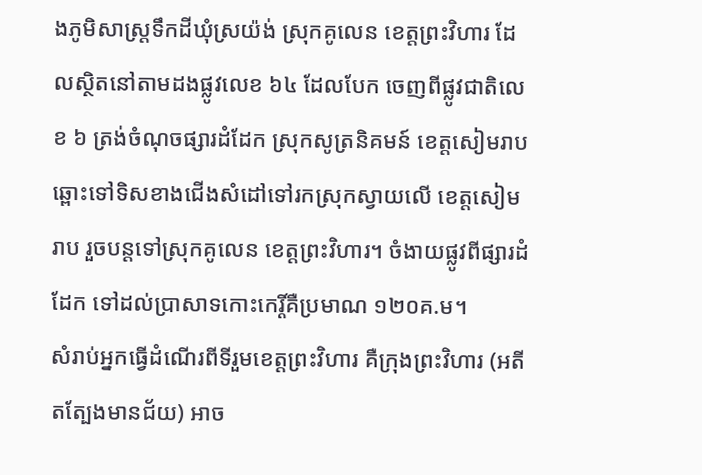ងភូមិសាស្ត្រទឹកដីឃុំស្រយ៉ង់ ស្រុកគូលេន ខេត្តព្រះវិហារ ដែលស្ថិតនៅតាមដងផ្លូវលេខ ៦៤ ដែលបែក ចេញពីផ្លូវជាតិលេខ ៦ ត្រង់ចំណុចផ្សារដំដែក ស្រុកសូត្រនិគមន៍ ខេត្តសៀមរាប ឆ្ពោះទៅទិសខាងជើងសំដៅទៅរកស្រុកស្វាយលើ ខេត្តសៀមរាប រួចបន្តទៅស្រុកគូលេន ខេត្តព្រះវិហារ។ ចំងាយផ្លូវពីផ្សារដំដែក ទៅដល់ប្រាសាទកោះកេរ្តិ៍គឺប្រមាណ ១២០គ.ម។
សំរាប់អ្នកធ្វើដំណើរពីទីរួមខេត្តព្រះវិហារ គឺក្រុងព្រះវិហារ (អតីតត្បែងមានជ័យ) អាច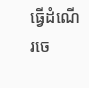ធ្វើដំណើរចេ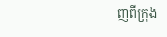ញពីក្រុង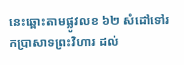នេះឆ្ពោះតាមផ្លូវលខ ៦២ សំដៅទៅរកប្រាសាទព្រះវិហារ ដល់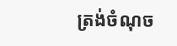ត្រង់ចំណុច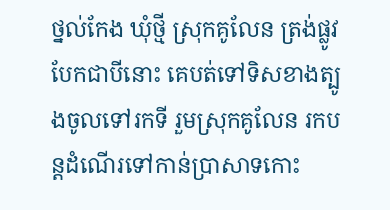ថ្នល់កែង ឃុំថ្មី ស្រុកគូលែន ត្រង់ផ្លូវបែកជាបីនោះ គេបត់ទៅទិសខាងត្បូងចូលទៅរកទី រួមស្រុកគូលែន រកបន្តដំណើរទៅកាន់ប្រាសាទកោះ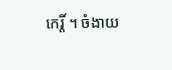កេរ្តិ៍ ។ ចំងាយ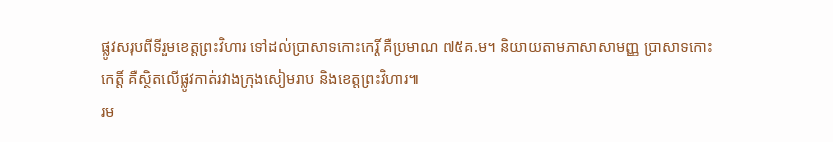ផ្លូវសរុបពីទីរួមខេត្តព្រះវិហារ ទៅដល់ប្រាសាទកោះកេរ្តិ៍ គឺប្រមាណ ៧៥គ.ម។ និយាយតាមភាសាសាមញ្ញ ប្រាសាទកោះកេត្តិ៍ គឺស្ថិតលើផ្លូវកាត់រវាងក្រុងសៀមរាប និងខេត្តព្រះវិហារ៕
រម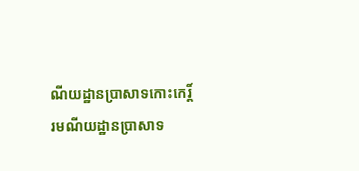ណីយដ្ឋានប្រាសាទកោះកេរិ៍្ត
រមណីយដ្ឋានប្រាសាទ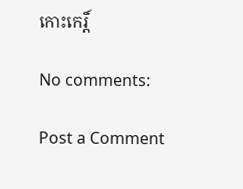កោះកេរិ៍្ត

No comments:

Post a Comment